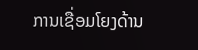ການເຊື່ອມໂຍງດ້ານ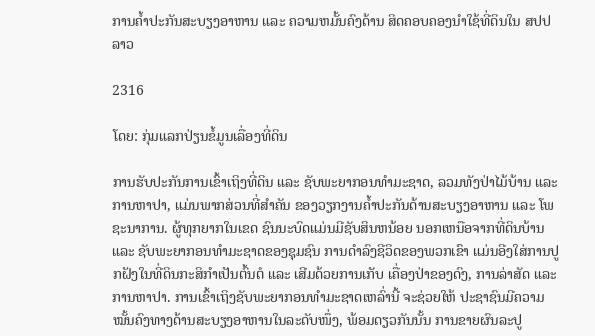ການຄໍ້າປະກັນສະບຽງອາຫານ ແລະ ຄວາມຫມັ້ນຄົງດ້ານ ສິດຄອບຄອງນໍາໃຊ້ທີ່ດິນໃນ ສປປລາວ

2316

ໂດຍ: ກຸ່ມແລກປ່ຽນຂໍ້ມູນເລື່ອງທີ່ດິນ

ການຮັບປະກັນການເຂົ້າເຖິງທີ່ດິນ ແລະ ຊັບພະຍາກອນທຳມະຊາດ, ລວມທັງປ່າໄມ້ບ້ານ ແລະ ການຫາປາ, ແມ່ນພາກສ່ວນທີ່ສຳຄັນ ຂອງວຽກງານຄ້ຳປະກັນດ້ານສະບຽງອາຫານ ແລະ ໂພຊະນາການ. ຜູ້ທຸກຍາກໃນເຂດ ຊົນນະບົດແມ່ນມີຊັບສິນຫນ້ອຍ ນອກເຫນືອຈາກທີ່ດິນບ້ານ ແລະ ຊັບພະຍາກອນທຳມະຊາດຂອງຊຸມຊົນ ການດຳລົງຊີວິດຂອງພວກເຂົາ ແມ່ນອີງໃສ່ການປູກຝັງໃນທີ່ດິນກະສິກໍາເປັນຕົ້ນຕໍ ແລະ ເສີມດ້ວຍການເກັບ ເຄື່ອງປ່າຂອງດົງ, ການລ່າສັດ ແລະ ການຫາປາ. ການເຂົ້າເຖິງຊັບພະຍາກອນທຳມະຊາດເຫລົ່ານີ້ ຈະຊ່ວຍໃຫ້ ປະຊາຊົນມີຄວາມໝັ້ນຄົງທາງດ້ານສະບຽງອາຫານໃນລະດັບໜຶ່ງ, ພ້ອມດຽວກັນນັ້ນ ການຂາຍຜົນລະປູ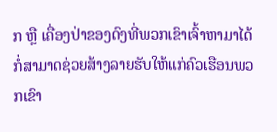ກ ຫຼື ເຄື່ອງປ່າຂອງດົງທີ່ພວກເຂົາເຈົ້າຫາມາໄດ້ ກໍ່ສາມາດຊ່ວຍສ້າງລາຍຮັບໃຫ້ແກ່ຄົວເຮືອນພວກເຂົາ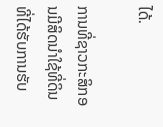ໄດ້.

ການທີ່ຊາວກະສິກອນມີສິດນຳໃຊ້ທີ່ດິນ ທີ່ໄດ້ຮັບການຮັບ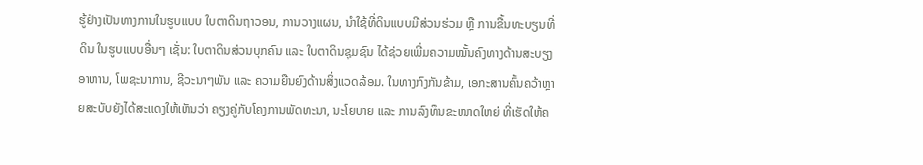ຮູ້ຢ່າງເປັນທາງການໃນຮູບແບບ ໃບຕາດິນຖາວອນ, ການວາງແຜນ, ນຳໃຊ້ທີ່ດິນແບບມີສ່ວນຮ່ວມ ຫຼື ການຂື້ນທະບຽນທີ່ດິນ ໃນຮູບແບບອື່ນໆ ເຊັ່ນ: ໃບຕາດິນສ່ວນບຸກຄົນ ແລະ ໃບຕາດິນຊຸມຊົນ ໄດ້ຊ່ວຍເພີ່ມຄວາມໝັ້ນຄົງທາງດ້ານສະບຽງອາຫານ, ໂພຊະນາການ, ຊີວະນາໆພັນ ແລະ ຄວາມຍືນຍົງດ້ານສິ່ງແວດລ້ອມ. ໃນທາງກົງກັນຂ້າມ, ເອກະສານຄົ້ນຄວ້າຫຼາຍສະບັບຍັງໄດ້ສະແດງໃຫ້ເຫັນວ່າ ຄຽງຄູ່ກັບໂຄງການພັດທະນາ, ນະໂຍບາຍ ແລະ ການລົງທຶນຂະໜາດໃຫຍ່ ທີ່ເຮັດໃຫ້ຄ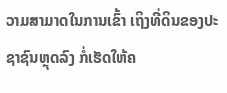ວາມສາມາດໃນການເຂົ້າ ເຖິງທີ່ດິນຂອງປະຊາຊົນຫຼຸດລົງ ກໍ່ເຮັດໃຫ້ຄ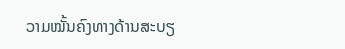ວາມໝັ້ນຄົງທາງດ້ານສະບຽ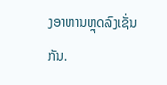ງອາຫານຫຼຸດລົງເຊັ່ນກັນ.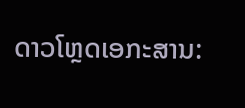ດາວໂຫຼດເອກະສານ: